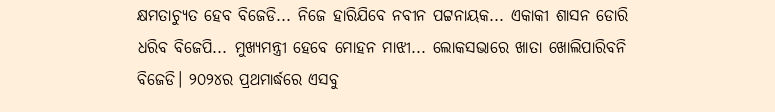କ୍ଷମତାଚ୍ୟୁତ ହେବ ବିଜେଡି... ନିଜେ ହାରିଯିବେ ନବୀନ ପଟ୍ଟନାୟକ... ଏକାକୀ ଶାସନ ଡୋରି ଧରିବ ବିଜେପି... ମୁଖ୍ୟମନ୍ତ୍ରୀ ହେବେ ମୋହନ ମାଝୀ... ଲୋକସଭାରେ ଖାତା ଖୋଲିପାରିବନି ବିଜେଡି। ୨୦୨୪ର ପ୍ରଥମାର୍ଦ୍ଧରେ ଏସବୁ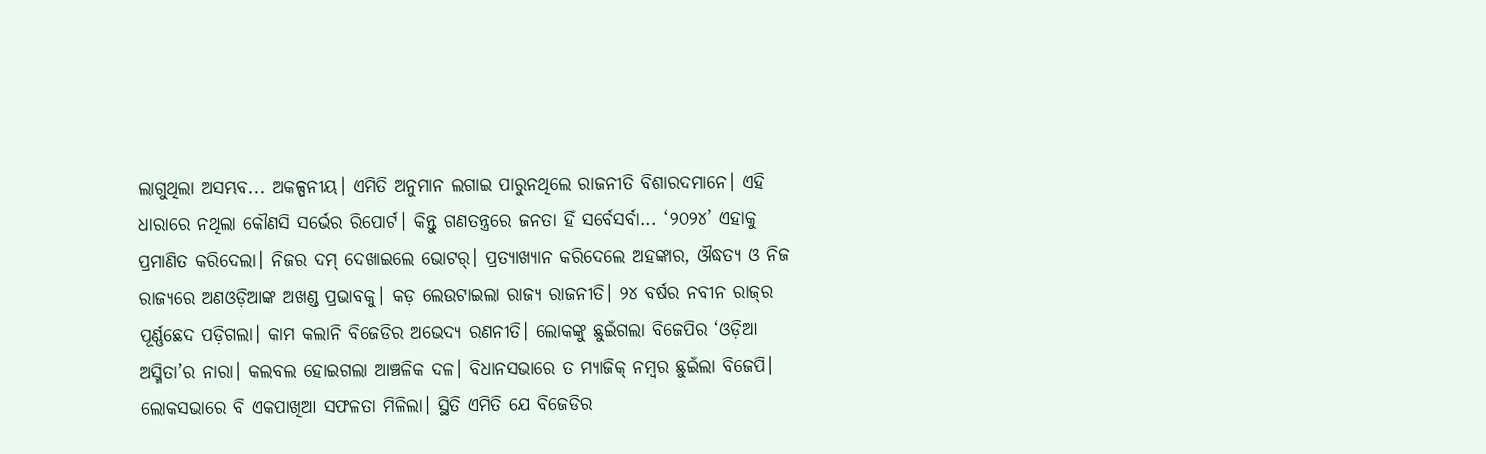ଲାଗୁଥିଲା ଅସମ୍ଭବ... ଅକଳ୍ପନୀୟ। ଏମିତି ଅନୁମାନ ଲଗାଇ ପାରୁନଥିଲେ ରାଜନୀତି ବିଶାରଦମାନେ। ଏହି ଧାରାରେ ନଥିଲା କୌଣସି ସର୍ଭେର ରିପୋର୍ଟ। କିନ୍ତୁ ଗଣତନ୍ତ୍ରରେ ଜନତା ହିଁ ସର୍ବେସର୍ବା... ‘୨୦୨୪’ ଏହାକୁ ପ୍ରମାଣିତ କରିଦେଲା। ନିଜର ଦମ୍ ଦେଖାଇଲେ ଭୋଟର୍। ପ୍ରତ୍ୟାଖ୍ୟାନ କରିଦେଲେ ଅହଙ୍କାର, ଔଦ୍ଧତ୍ୟ ଓ ନିଜ ରାଜ୍ୟରେ ଅଣଓଡ଼ିଆଙ୍କ ଅଖଣ୍ଡ ପ୍ରଭାବକୁ। କଡ଼ ଲେଉଟାଇଲା ରାଜ୍ୟ ରାଜନୀତି। ୨୪ ବର୍ଷର ନବୀନ ରାଜ୍‌ର ପୂର୍ଣ୍ଣଛେଦ ପଡ଼ିଗଲା। କାମ କଲାନି ବିଜେଡିର ଅଭେଦ୍ୟ ରଣନୀତି। ଲୋକଙ୍କୁ ଛୁଇଁଗଲା ବିଜେପିର ‘ଓଡ଼ିଆ ଅସ୍ମିତା’ର ନାରା। କଲବଲ ହୋଇଗଲା ଆଞ୍ଚଳିକ ଦଳ। ବିଧାନସଭାରେ ତ ମ୍ୟାଜିକ୍ ନମ୍ବର ଛୁଇଁଲା ବିଜେପି। ଲୋକସଭାରେ ବି ଏକପାଖିଆ ସଫଳତା ମିଳିଲା। ସ୍ଥିତି ଏମିତି ଯେ ବିଜେଡିର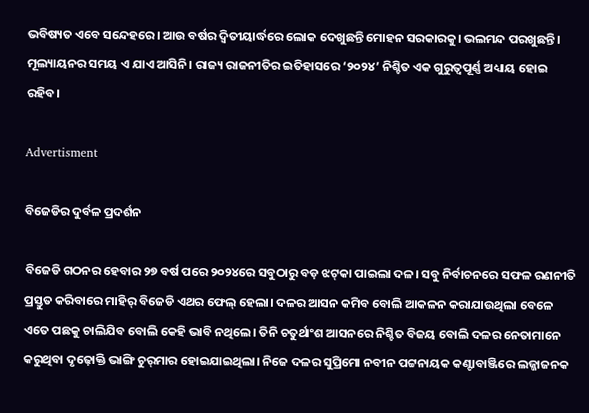ଭବିଷ୍ୟତ ଏବେ ସନ୍ଦେହରେ। ଆଉ ବର୍ଷର ଦ୍ବିତୀୟାର୍ଦ୍ଧରେ ଲୋକ ଦେଖୁଛନ୍ତି ମୋହନ ସରକାରକୁ। ଭଲମନ୍ଦ ପରଖୁଛନ୍ତି। ମୂଲ୍ୟାୟନର ସମୟ ଏ ଯାଏ ଆସିନି। ରାଜ୍ୟ ରାଜନୀତିର ଇତିହାସରେ ‘୨୦୨୪’ ନିଶ୍ଚିତ ଏକ ଗୁରୁତ୍ବପୂର୍ଣ୍ଣ ଅଧ୍ୟାୟ ହୋଇ ରହିବ।

Advertisment

ବିଜେଡିର ଦୁର୍ବଳ ପ୍ରଦର୍ଶନ

ବିଜେଡି ଗଠନର ହେବାର ୨୭ ବର୍ଷ ପରେ ୨୦୨୪ରେ ସବୁଠାରୁ ବଡ଼ ଝଟ୍‌କା ପାଇଲା ଦଳ। ସବୁ ନିର୍ବାଚନରେ ସଫଳ ରଣନୀତି ପ୍ରସ୍ତୁତ କରିବାରେ ମାହିର୍ ବିଜେଡି ଏଥର ଫେଲ୍ ହେଲା। ଦଳର ଆସନ କମିବ ବୋଲି ଆକଳନ କରାଯାଉଥିଲା ବେଳେ ଏତେ ପଛକୁ ଚାଲିଯିବ ବୋଲି କେହି ଭାବି ନଥିଲେ। ତିନି ଚତୁର୍ଥାଂଶ ଆସନରେ ନିଶ୍ଚିତ ବିଜୟ ବୋଲି ଦଳର ନେତାମାନେ କରୁଥିବା ଦୃଢ଼ୋକ୍ତି ଭାଙ୍ଗି ଚୁର୍‌ମାର ହୋଇଯାଇଥିଲା। ନିଜେ ଦଳର ସୁପ୍ରିମୋ ନବୀନ ପଟ୍ଟନାୟକ କଣ୍ଟାବାଞ୍ଜିରେ ଲଜ୍ଜାଜନକ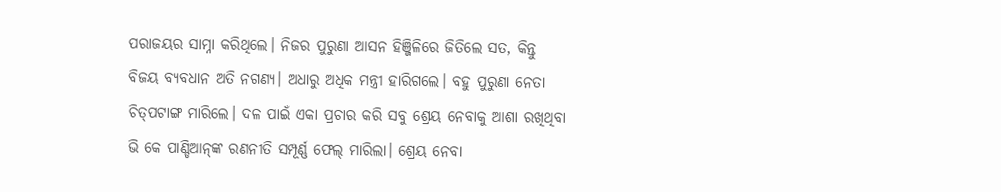ପରାଜୟର ସାମ୍ନା କରିଥିଲେ। ନିଜର ପୁରୁଣା ଆସନ ହିଞ୍ଜିଳିରେ ଜିତିଲେ ସତ, କିନ୍ତୁ ବିଜୟ ବ୍ୟବଧାନ ଅତି ନଗଣ୍ୟ। ଅଧାରୁ ଅଧିକ ମନ୍ତ୍ରୀ ହାରିଗଲେ। ବହୁ ପୁରୁଣା ନେତା ଚିତ୍‌ପଟାଙ୍ଗ ମାରିଲେ। ଦଳ ପାଇଁ ଏକା ପ୍ରଚାର କରି ସବୁ ଶ୍ରେୟ ନେବାକୁ ଆଶା ରଖିଥିବା ଭି କେ ପାଣ୍ଡିଆନ୍‌ଙ୍କ ରଣନୀତି ସମ୍ପୂର୍ଣ୍ଣ ଫେଲ୍ ମାରିଲା। ଶ୍ରେୟ ନେବା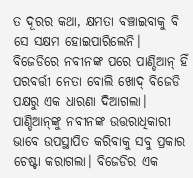ତ ଦୂରର କଥା, କ୍ଷମତା ବଞ୍ଚାଇବାକୁ ବି ସେ ସକ୍ଷମ ହୋଇପାରିଲେନି। ବିଜେଡିରେ ନବୀନଙ୍କ ପରେ ପାଣ୍ଡିଆନ୍ ହିଁ ପରବର୍ତ୍ତୀ ନେତା ବୋଲି ଖୋଦ୍ ବିଜେଡି ପକ୍ଷରୁ ଏକ ଧାରଣା ଦିଆଗଲା। ପାଣ୍ଡିଆନ୍‌ଙ୍କୁ ନବୀନଙ୍କ ଉତ୍ତରାଧିକାରୀ ଭାବେ ଉପସ୍ଥାପିତ କରିବାକୁ ସବୁ ପ୍ରକାର ଚେଷ୍ଟା କରାଗଲା। ବିଜେଡିର ଏକ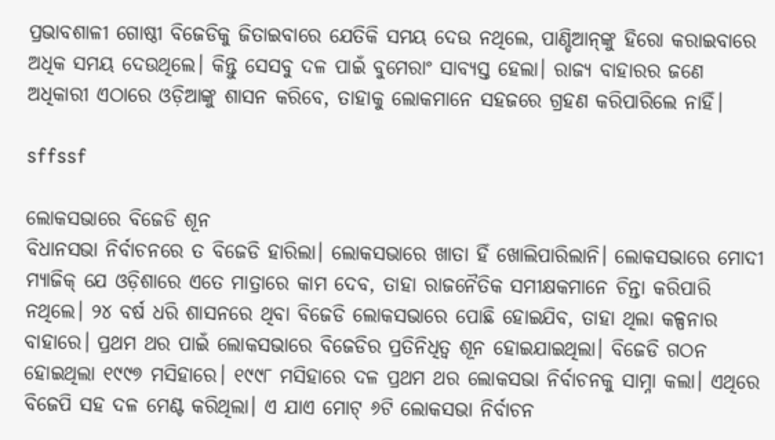ପ୍ରଭାବଶାଳୀ ଗୋଷ୍ଠୀ ବିଜେଡିକୁ ଜିତାଇବାରେ ଯେତିକି ସମୟ ଦେଉ ନଥିଲେ, ପାଣ୍ଡିଆନ୍‌ଙ୍କୁ ହିରୋ କରାଇବାରେ ଅଧିକ ସମୟ ଦେଉଥିଲେ। କିନ୍ତୁ ସେସବୁ ଦଳ ପାଇଁ ବୁମେରାଂ ସାବ୍ୟସ୍ତ ହେଲା। ରାଜ୍ୟ ବାହାରର ଜଣେ ଅଧିକାରୀ ଏଠାରେ ଓଡ଼ିଆଙ୍କୁ ଶାସନ କରିବେ, ତାହାକୁ ଲୋକମାନେ ସହଜରେ ଗ୍ରହଣ କରିପାରିଲେ ନାହିଁ।

sffssf

ଲୋକସଭାରେ ବିଜେଡି ଶୂନ
ବିଧାନସଭା ନିର୍ବାଚନରେ ତ ବିଜେଡି ହାରିଲା। ଲୋକସଭାରେ ଖାତା ହିଁ ଖୋଲିପାରିଲାନି। ଲୋକସଭାରେ ମୋଦୀ ମ୍ୟାଜିକ୍ ଯେ ଓଡ଼ିଶାରେ ଏତେ ମାତ୍ରାରେ କାମ ଦେବ, ତାହା ରାଜନୈତିକ ସମୀକ୍ଷକମାନେ ଚିନ୍ତା କରିପାରି ନଥିଲେ। ୨୪ ବର୍ଷ ଧରି ଶାସନରେ ଥିବା ବିଜେଡି ଲୋକସଭାରେ ପୋଛି ହୋଇଯିବ, ତାହା ଥିଲା କଳ୍ପନାର ବାହାରେ। ପ୍ରଥମ ଥର ପାଇଁ ଲୋକସଭାରେ ବିଜେଡିର ପ୍ରତିନିଧିତ୍ବ ଶୂନ ହୋଇଯାଇଥିଲା। ବିଜେଡି ଗଠନ ହୋଇଥିଲା ୧୯୯୭ ମସିହାରେ। ୧୯୯୮ ମସିହାରେ ଦଳ ପ୍ରଥମ ଥର ଲୋକସଭା ନିର୍ବାଚନକୁ ସାମ୍ନା କଲା। ଏଥିରେ ବିଜେପି ସହ ଦଳ ମେଣ୍ଟ କରିଥିଲା। ଏ ଯାଏ ମୋଟ୍ ୬ଟି ଲୋକସଭା ନିର୍ବାଚନ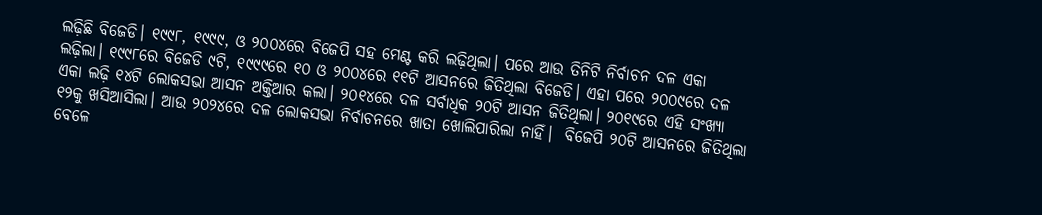ଲଢ଼ିଛି ବିଜେଡି। ୧୯୯୮, ୧୯୯୯, ଓ ୨୦୦୪ରେ ବିଜେପି ସହ ମେଣ୍ଟ କରି ଲଢ଼ିଥିଲା। ପରେ ଆଉ ତିନିଟି ନିର୍ବାଚନ ଦଳ ଏକା ଲଢ଼ିଲା। ୧୯୯୮ରେ ବିଜେଡି ୯ଟି, ୧୯୯୯ରେ ୧୦ ଓ ୨୦୦୪ରେ ୧୧ଟି ଆସନରେ ଜିତିଥିଲା ବିଜେଡି। ଏହା ପରେ ୨୦୦୯ରେ ଦଳ ଏକା ଲଢ଼ି ୧୪ଟି ଲୋକସଭା ଆସନ ଅକ୍ତିଆର କଲା। ୨୦୧୪ରେ ଦଳ ସର୍ବାଧିକ ୨୦ଟି ଆସନ ଜିତିଥିଲା। ୨୦୧୯ରେ ଏହି ସଂଖ୍ୟା ୧୨କୁ ଖସିଆସିଲା। ଆଉ ୨୦୨୪ରେ ଦଳ ଲୋକସଭା ନିର୍ବାଚନରେ ଖାତା ଖୋଲିପାରିଲା ନାହିଁ।  ବିଜେପି ୨୦ଟି ଆସନରେ ଜିତିଥିଲା ବେଳେ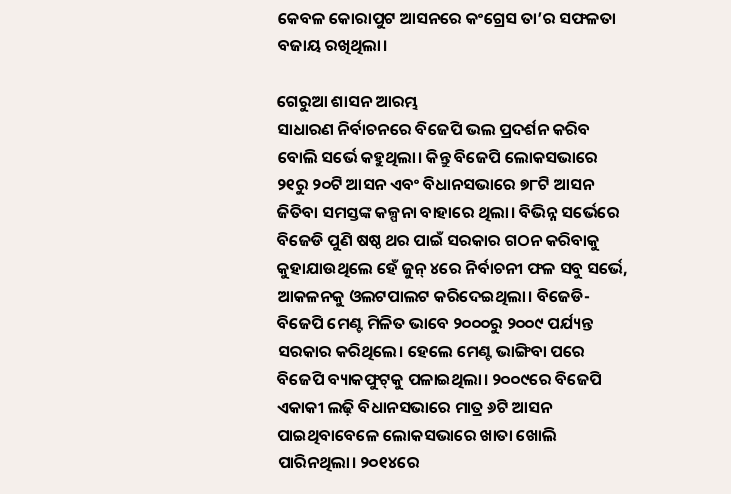କେବଳ କୋରାପୁଟ ଆସନରେ କଂଗ୍ରେସ ତା’ର ସଫଳତା ବଜାୟ ରଖିଥିଲା।

ଗେରୁଆ ଶାସନ ଆରମ୍ଭ
ସାଧାରଣ ନିର୍ବାଚନରେ ବିଜେପି ଭଲ ପ୍ରଦର୍ଶନ କରିବ ବୋଲି ସର୍ଭେ କହୁଥିଲା। କିନ୍ତୁ ବିଜେପି ଲୋକସଭାରେ ୨୧ରୁ ୨୦ଟି ଆସନ ଏବଂ ବିଧାନସଭାରେ ୭୮ଟି ଆସନ ଜିତିବା ସମସ୍ତଙ୍କ କଳ୍ପନା ବାହାରେ ଥିଲା। ବିଭିନ୍ନ ସର୍ଭେରେ ବିଜେଡି ପୁଣି ଷଷ୍ଠ ଥର ପାଇଁ ସରକାର ଗଠନ କରିବାକୁ କୁହାଯାଉଥିଲେ ହେଁ ଜୁନ୍ ୪ରେ ନିର୍ବାଚନୀ ଫଳ ସବୁ ସର୍ଭେ, ଆକଳନକୁ ଓଲଟପାଲଟ କରିଦେଇଥିଲା। ବିଜେଡି-ବିଜେପି ମେଣ୍ଟ ମିଳିତ ଭାବେ ୨୦୦୦ରୁ ୨୦୦୯ ପର୍ଯ୍ୟନ୍ତ ସରକାର କରିଥିଲେ। ହେଲେ ମେଣ୍ଟ ଭାଙ୍ଗିବା ପରେ ବିଜେପି ବ୍ୟାକଫୁଟ୍‌କୁ ପଳାଇଥିଲା। ୨୦୦୯ରେ ବିଜେପି ଏକାକୀ ଲଢ଼ି ବିଧାନସଭାରେ ମାତ୍ର ୬ଟି ଆସନ ପାଇଥିବାବେଳେ ଲୋକସଭାରେ ଖାତା ଖୋଲି ପାରିନଥିଲା। ୨୦୧୪ରେ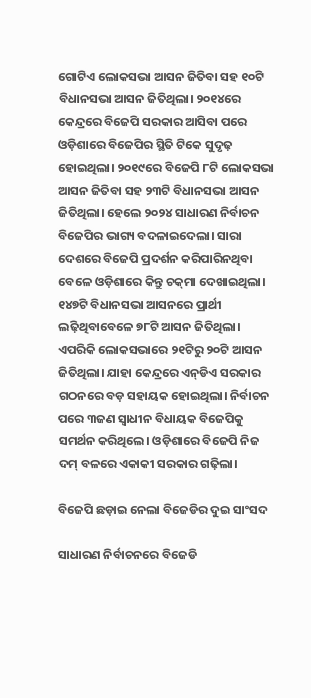ଗୋଟିଏ ଲୋକସଭା ଆସନ ଜିତିବା ସହ ୧୦ଟି ବିଧାନସଭା ଆସନ ଜିତିଥିଲା। ୨୦୧୪ରେ କେନ୍ଦ୍ରରେ ବିଜେପି ସରକାର ଆସିବା ପରେ ଓଡ଼ିଶାରେ ବିଜେପିର ସ୍ଥିତି ଟିକେ ସୁଦୃଢ଼ ହୋଇଥିଲା। ୨୦୧୯ରେ ବିଜେପି ୮ଟି ଲୋକସଭା ଆସନ ଜିତିବା ସହ ୨୩ଟି ବିଧାନସଭା ଆସନ ଜିତିଥିଲା। ହେଲେ ୨୦୨୪ ସାଧାରଣ ନିର୍ବାଚନ ବିଜେପିର ଭାଗ୍ୟ ବଦଳାଇଦେଲା। ସାରା ଦେଶରେ ବିଜେପି ପ୍ରଦର୍ଶନ କରିପାରିନଥିବା ବେଳେ ଓଡ଼ିଶାରେ କିନ୍ତୁ ଚକ୍‌ମା ଦେଖାଇଥିଲା। ୧୪୭ଟି ବିଧାନସଭା ଆସନରେ ପ୍ରାର୍ଥୀ ଲଢ଼ିଥିବାବେଳେ ୭୮ଟି ଆସନ ଜିତିଥିଲା। ଏପରିକି ଲୋକସଭାରେ ୨୧ଟିରୁ ୨୦ଟି ଆସନ ଜିତିଥିଲା। ଯାହା କେନ୍ଦ୍ରରେ ଏନ୍‌ଡିଏ ସରକାର ଗଠନରେ ବଡ଼ ସହାୟକ ହୋଇଥିଲା। ନିର୍ବାଚନ ପରେ ୩ଜଣ ସ୍ବାଧୀନ ବିଧାୟକ ବିଜେପିକୁ ସମର୍ଥନ କରିଥିଲେ। ଓଡ଼ିଶାରେ ବିଜେପି ନିଜ ଦମ୍ ବଳରେ ଏକାକୀ ସରକାର ଗଢ଼ିଲା।

ବିଜେପି ଛଡ଼ାଇ ନେଲା ବିଜେଡିର ଦୁଇ ସାଂସଦ

ସାଧାରଣ ନିର୍ବାଚନରେ ବିଜେଡି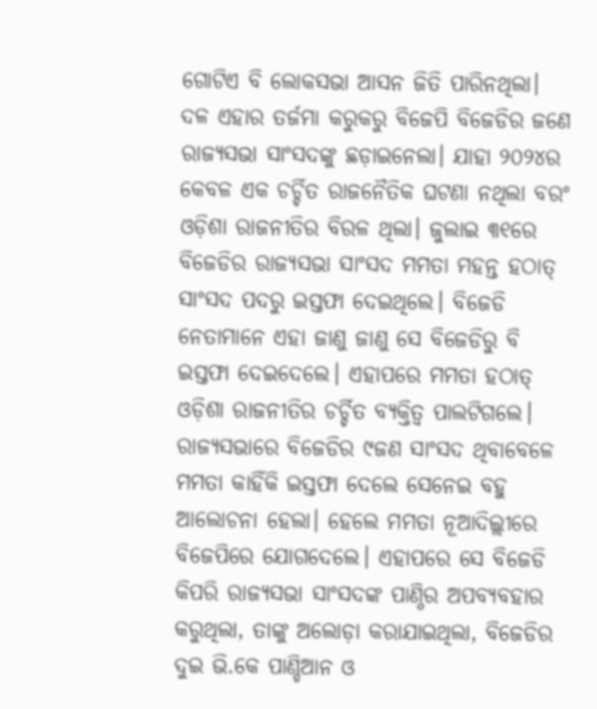ଗୋଟିଏ ବି ଲୋକସଭା ଆସନ ଜିତି ପାରିନଥିଲା। ଦଳ ଏହାର ତର୍ଜମା କରୁକରୁ ବିଜେପି ବିଜେଡିର ଜଣେ ରାଜ୍ୟସଭା ସାଂସଦଙ୍କୁ ଛଡ଼ାଇନେଲା। ଯାହା ୨୦୨୪ର କେବଳ ଏକ ଚର୍ଚ୍ଚିତ ରାଜନୈତିକ ଘଟଣା ନଥିଲା ବରଂ ଓଡ଼ିଶା ରାଜନୀତିର ବିରଳ ଥିଲା। ଜୁଲାଇ ୩୧ରେ ବିଜେଡିର ରାଜ୍ୟସଭା ସାଂସଦ ମମତା ମହନ୍ତ ହଠାତ୍ ସାଂସଦ ପଦରୁ ଇସ୍ତଫା ଦେଇଥିଲେ। ବିଜେଡି ନେତାମାନେ ଏହା ଜାଣୁ ଜାଣୁ ସେ ବିଜେଡିରୁ ବି ଇସ୍ତଫା ଦେଇଦେଲେ। ଏହାପରେ ମମତା ହଠାତ୍ ଓଡ଼ିଶା ରାଜନୀତିର ଚର୍ଚ୍ଚିତ ବ୍ୟକ୍ତିତ୍ବ ପାଲଟିଗଲେ। ରାଜ୍ୟସଭାରେ ବିଜେଡିର ୯ଜଣ ସାଂସଦ ଥିବାବେଳେ ମମତା କାହିଁକି ଇସ୍ତଫା ଦେଲେ ସେନେଇ ବହୁ ଆଲୋଚନା ହେଲା। ହେଲେ ମମତା ନୂଆଦିଲ୍ଲୀରେ ବିଜେପିରେ ଯୋଗଦେଲେ। ଏହାପରେ ସେ ବିଜେଡି କିପରି ରାଜ୍ୟସଭା ସାଂସଦଙ୍କ ପାଣ୍ଠିର ଅପବ୍ୟବହାର କରୁଥିଲା, ତାଙ୍କୁ ଅଲୋଡ଼ା କରାଯାଇଥିଲା, ବିଜେଡିର ଦୁଇ ଭି.କେ ପାଣ୍ଡିଆନ ଓ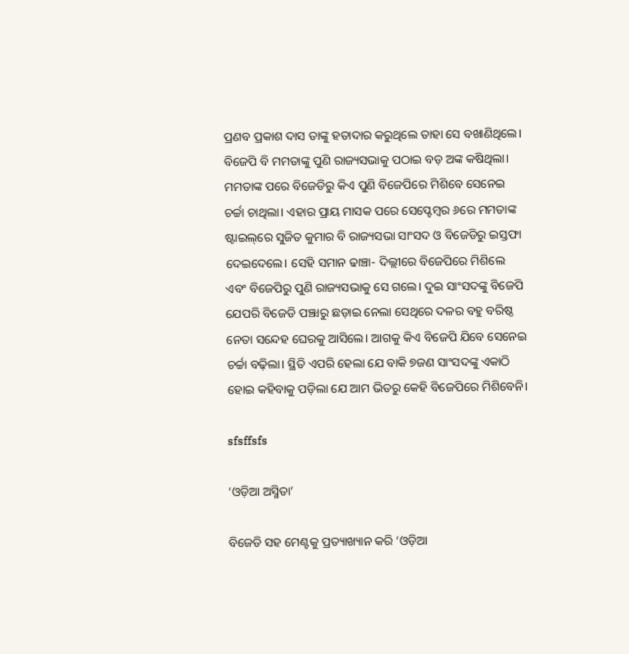ପ୍ରଣବ ପ୍ରକାଶ ଦାସ ତାଙ୍କୁ ହତାଦାର କରୁଥିଲେ ତାହା ସେ ବଖାଣିଥିଲେ। ବିଜେପି ବି ମମତାଙ୍କୁ ପୁଣି ରାଜ୍ୟସଭାକୁ ପଠାଇ ବଡ଼ ଅଙ୍କ ‌କଷିଥିଲା। ମମତାଙ୍କ ପରେ ବିଜେଡିରୁ କିଏ ପୁଣି ବିଜେପିରେ ମିଶିବେ ସେନେଇ ଚର୍ଚ୍ଚା ଚାଥିଲା। ଏହାର ପ୍ରାୟ ମାସକ ପରେ ସେପ୍ଟେମ୍ବର ୬ରେ ମମତାଙ୍କ ଷ୍ଟାଇଲ୍‌ରେ ସୁଜିତ କୁମାର ବି ରାଜ୍ୟସଭା ସାଂସଦ ଓ ବିଜେଡିରୁ ଇସ୍ତଫା ଦେଇଦେଲେ। ସେହି ସମାନ ଢାଞ୍ଚା- ଦିଲ୍ଲୀରେ ବିଜେପିରେ ମିଶିଲେ ଏବଂ ବିଜେପିରୁ ପୁଣି ରାଜ୍ୟସଭାକୁ ସେ ଗଲେ। ଦୁଇ ସାଂସଦଙ୍କୁ ବିଜେପି ଯେପରି ବିଜେଡି ପଞ୍ଝାରୁ ଛଡ଼ାଇ ନେଲା ସେଥିରେ ଦଳର ବହୁ ବରିଷ୍ଠ ନେତା ସନ୍ଦେହ ଘେରକୁ ଆସିଲେ। ଆଗକୁ କିଏ ବିଜେପି ଯିବେ ସେନେଇ ଚର୍ଚ୍ଚା ବଢ଼ିଲା। ସ୍ଥିତି ଏପରି ହେଲା ଯେ ବାକି ୭ଜଣ ସାଂସଦଙ୍କୁ ଏକାଠି ହୋଇ କହିବାକୁ ପଡ଼ିଲା ଯେ ଆମ ଭିତରୁ କେହି ବିଜେପିରେ ମିଶିବେନି।

sfsffsfs

‘ଓଡ଼ିଆ ଅସ୍ମିତା’

ବିଜେଡି ସହ ମେଣ୍ଟକୁ ପ୍ରତ୍ୟାଖ୍ୟାନ କରି ‘ଓଡ଼ିଆ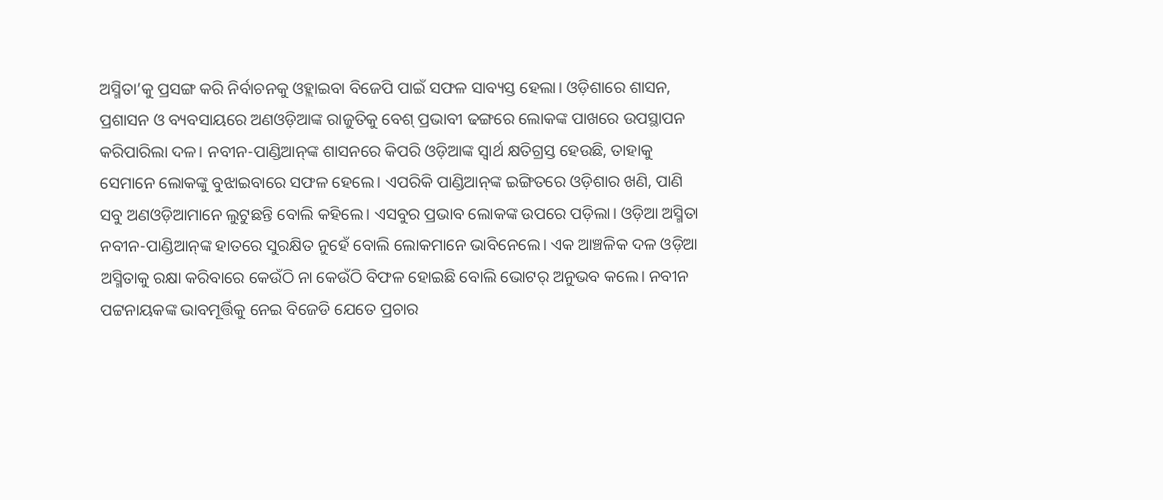ଅସ୍ମିତା’କୁ ପ୍ରସଙ୍ଗ କରି ନିର୍ବାଚନକୁ ଓହ୍ଲାଇବା ବିଜେପି ପାଇଁ ସଫଳ ସାବ୍ୟସ୍ତ ହେଲା। ଓଡ଼ିଶାରେ ଶାସନ, ପ୍ରଶାସନ ଓ ବ୍ୟବସାୟରେ ଅଣଓଡ଼ିଆଙ୍କ ରାଜୁତିକୁ ବେଶ୍ ପ୍ରଭାବୀ ଢଙ୍ଗରେ ଲୋକଙ୍କ ପାଖରେ ଉପସ୍ଥାପନ କରିପାରିଲା ଦଳ। ନବୀନ-ପାଣ୍ଡିଆନ୍‌ଙ୍କ ଶାସନରେ କିପରି ଓଡ଼ିଆଙ୍କ ସ୍ବାର୍ଥ କ୍ଷତିଗ୍ରସ୍ତ ହେଉଛି, ତାହାକୁ ସେମାନେ ଲୋକଙ୍କୁ ବୁଝାଇବାରେ ସଫଳ ହେଲେ। ଏପରିକି ପାଣ୍ଡିଆନ୍‌ଙ୍କ ଇଙ୍ଗିତରେ ଓଡ଼ିଶାର ଖଣି, ପାଣି ସବୁ ଅଣଓଡ଼ିଆମାନେ ଲୁଟୁଛନ୍ତି ବୋଲି କହିଲେ। ଏସବୁର ପ୍ରଭାବ ଲୋକଙ୍କ ଉପରେ ପଡ଼ିଲା। ଓଡ଼ିଆ ଅସ୍ମିତା ନବୀନ-ପାଣ୍ଡିଆନ୍‌ଙ୍କ ହାତରେ ସୁରକ୍ଷିତ ନୁହେଁ ବୋଲି ଲୋକମାନେ ଭାବିନେଲେ। ଏକ ଆଞ୍ଚଳିକ ଦଳ ଓଡ଼ିଆ ଅସ୍ମିତାକୁ ରକ୍ଷା କରିବାରେ କେଉଁଠି ନା କେଉଁଠି ବିଫଳ ହୋଇଛି ବୋଲି ଭୋଟର୍ ଅନୁଭବ କଲେ। ନବୀନ ପଟ୍ଟନାୟକଙ୍କ ଭାବମୂର୍ତ୍ତିକୁ ନେଇ ବିଜେଡି ଯେତେ ପ୍ରଚାର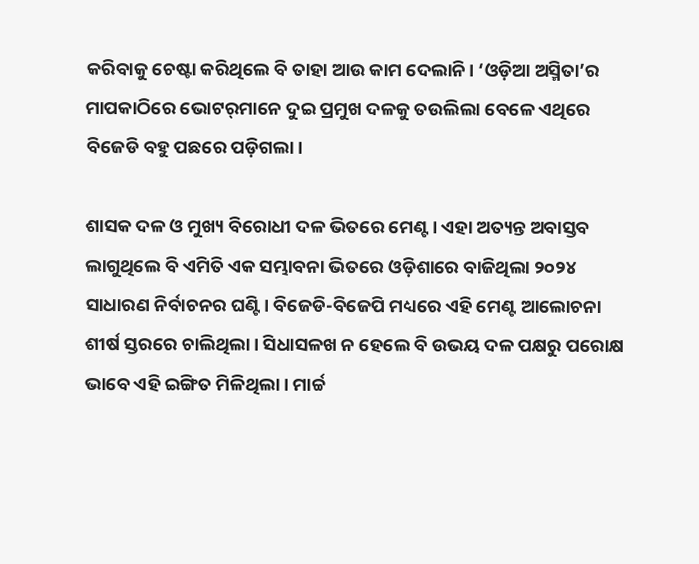କରିବାକୁ ଚେଷ୍ଟା କରିଥିଲେ ବି ତାହା ଆଉ କାମ ଦେଲାନି। ‘ଓଡ଼ିଆ ଅସ୍ମିତା’ର ମାପକାଠିରେ ଭୋଟର୍‌ମାନେ ଦୁଇ ପ୍ରମୁଖ ଦଳକୁ ତଉଲିଲା ବେଳେ ଏଥିରେ ବିଜେଡି ବହୁ ପଛରେ ପଡ଼ିଗଲା।

ଶାସକ ଦଳ ଓ ମୁଖ୍ୟ ବିରୋଧୀ ଦଳ ଭିତରେ ମେଣ୍ଟ। ଏହା ଅତ୍ୟନ୍ତ ଅବାସ୍ତବ ଲାଗୁଥିଲେ ବି ଏମିତି ଏକ ସମ୍ଭାବନା ଭିତରେ ଓଡ଼ିଶାରେ ବାଜିଥିଲା ୨୦୨୪ ସାଧାରଣ ନିର୍ବାଚନର ଘଣ୍ଟି। ବିଜେଡି-ବିଜେପି ମଧ୍ୟରେ ଏହି ମେଣ୍ଟ ଆଲୋଚନା ଶୀର୍ଷ ସ୍ତରରେ ଚାଲିଥିଲା। ସିଧାସଳଖ ନ ହେଲେ ବି ଉଭୟ ଦଳ ପକ୍ଷରୁ ପରୋକ୍ଷ ଭାବେ ଏହି ଇଙ୍ଗିତ ମିଳିଥିଲା। ମାର୍ଚ୍ଚ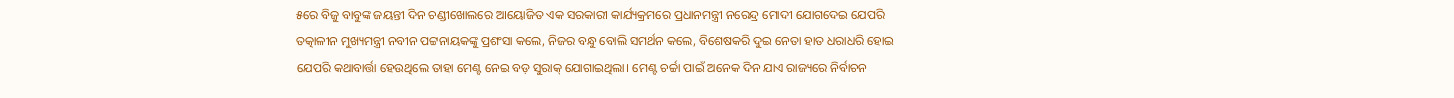୫ରେ ବିଜୁ ବାବୁଙ୍କ ଜୟନ୍ତୀ ଦିନ ଚଣ୍ଡୀଖୋଲରେ ଆୟୋଜିତ ଏକ ସରକାରୀ କାର୍ଯ୍ୟକ୍ରମରେ ପ୍ରଧାନମନ୍ତ୍ରୀ ନରେନ୍ଦ୍ର ମୋଦୀ ଯୋଗଦେଇ ଯେପରି ତତ୍କାଳୀନ ମୁଖ୍ୟମନ୍ତ୍ରୀ ନବୀନ ପଟ୍ଟନାୟକଙ୍କୁ ପ୍ରଶଂସା କଲେ, ନିଜର ବନ୍ଧୁ ବୋଲି ସମର୍ଥନ କଲେ, ବିଶେଷକରି ଦୁଇ ନେତା ହାତ ଧରାଧରି ହୋଇ ଯେପରି କଥାବାର୍ତ୍ତା ହେଉଥିଲେ ତାହା ମେଣ୍ଟ ନେଇ ବଡ଼ ସୁରାକ୍ ଯୋଗାଇଥିଲା। ମେଣ୍ଟ ଚର୍ଚ୍ଚା ପାଇଁ ଅନେକ ଦିନ ଯାଏ ରାଜ୍ୟରେ ନିର୍ବାଚନ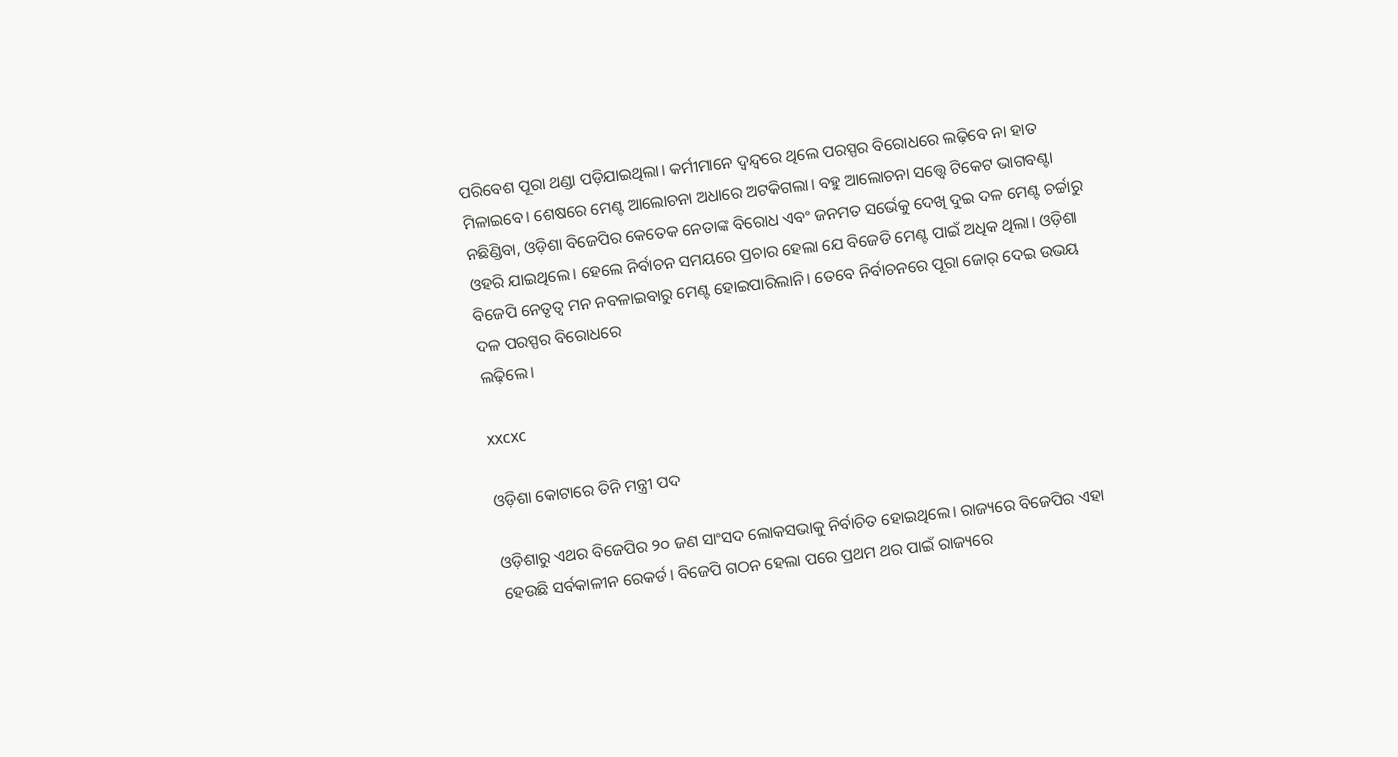ପରିବେଶ ପୂରା ଥଣ୍ଡା ପଡ଼ିଯାଇଥିଲା। କର୍ମୀମାନେ ଦ୍ବନ୍ଦ୍ବରେ ଥିଲେ ପରସ୍ପର ବିରୋଧରେ ଲଢ଼ିବେ ନା ହାତ ମିଳାଇବେ। ଶେଷରେ ମେଣ୍ଟ ଆଲୋଚନା ଅଧାରେ ଅଟକିଗଲା। ବହୁ ଆଲୋଚନା ସତ୍ତ୍ବେ ଟିକେଟ ଭାଗବଣ୍ଟା ନଛିଣ୍ଡିବା, ଓଡ଼ିଶା ବିଜେପିର କେତେକ ନେତାଙ୍କ ବିରୋଧ ଏବଂ ଜନମତ ସର୍ଭେକୁ ଦେଖି ଦୁଇ ଦଳ ମେଣ୍ଟ ଚର୍ଚ୍ଚାରୁ ଓହରି ଯାଇଥିଲେ। ହେଲେ ନିର୍ବାଚନ ସମୟରେ ପ୍ରଚାର ହେଲା ଯେ ବିଜେଡି ମେଣ୍ଟ ପାଇଁ ଅଧିକ ଥିଲା। ଓଡ଼ିଶା ବିଜେପି ନେତୃତ୍ବ ମନ ନବଳାଇବାରୁ ମେଣ୍ଟ ହୋଇପାରିଲାନି। ତେବେ ନିର୍ବାଚନରେ ପୂରା ଜୋର୍ ଦେଇ ଉଭୟ ଦଳ ପରସ୍ପର ବିରୋଧରେ
ଲଢ଼ିଲେ।

xxcxc

ଓଡ଼ିଶା କୋଟାରେ ତିନି ମନ୍ତ୍ରୀ ପଦ

ଓଡ଼ିଶାରୁ ଏଥର ବିଜେପିର ୨୦ ଜଣ ସାଂସଦ ଲୋକସଭାକୁ ନିର୍ବାଚିତ ହୋଇଥିଲେ। ରାଜ୍ୟରେ ବିଜେପିର ଏହା ହେଉଛି ସର୍ବକାଳୀନ ରେକର୍ଡ। ବିଜେପି ଗଠନ ହେଲା ପରେ ପ୍ରଥମ ଥର ପାଇଁ ରାଜ୍ୟରେ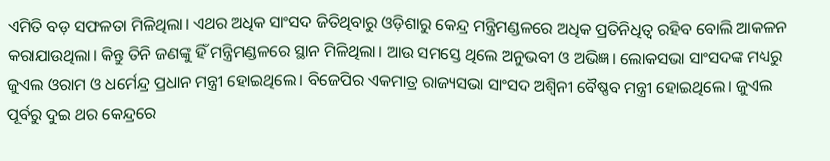ଏମିତି ବଡ଼ ସଫଳତା ମିଳିଥିଲା। ଏଥର ଅଧିକ ସାଂସଦ ଜିତିଥିବାରୁ ଓଡ଼ିଶାରୁ କେନ୍ଦ୍ର ମନ୍ତ୍ରିମଣ୍ଡଳରେ ଅଧିକ ପ୍ରତିନିଧିତ୍ବ ରହିବ ବୋଲି ଆକଳନ କରାଯାଉଥିଲା। କିନ୍ତୁ ତିନି ଜଣଙ୍କୁ ହିଁ ମନ୍ତ୍ରିମଣ୍ଡଳରେ ସ୍ଥାନ ମିଳିଥିଲା। ଆଉ ସମସ୍ତେ ଥିଲେ ଅନୁଭବୀ ଓ ଅଭିଜ୍ଞ। ଲୋକସଭା ସାଂସଦଙ୍କ ମଧ୍ୟରୁ ଜୁଏଲ ଓରାମ ଓ ଧର୍ମେନ୍ଦ୍ର ପ୍ରଧାନ ମନ୍ତ୍ରୀ ହୋଇଥିଲେ। ବିଜେପିର ଏକମାତ୍ର ରାଜ୍ୟସଭା ସାଂସଦ ଅଶ୍ବିନୀ ବୈଷ୍ଣବ ମନ୍ତ୍ରୀ ହୋଇଥିଲେ। ଜୁଏଲ ପୂର୍ବରୁ ଦୁଇ ଥର କେନ୍ଦ୍ରରେ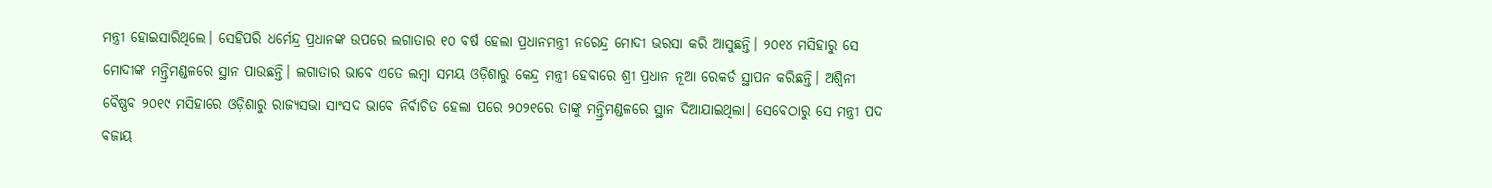ମନ୍ତ୍ରୀ ହୋଇସାରିଥିଲେ। ସେହିପରି ଧର୍ମେନ୍ଦ୍ର ପ୍ରଧାନଙ୍କ ଉପରେ ଲଗାତାର ୧୦ ବର୍ଷ ହେଲା ପ୍ରଧାନମନ୍ତ୍ରୀ ନରେନ୍ଦ୍ର ମୋଦୀ ଭରସା କରି ଆସୁଛନ୍ତି। ୨୦୧୪ ମସିହାରୁ ସେ ମୋଦୀଙ୍କ ମନ୍ତ୍ରିମଣ୍ଡଳରେ ସ୍ଥାନ ପାଉଛନ୍ତି। ଲଗାତାର ଭାବେ ଏତେ ଲମ୍ବା ସମୟ ଓଡ଼ିଶାରୁ କେନ୍ଦ୍ର ମନ୍ତ୍ରୀ ହେବାରେ ଶ୍ରୀ ପ୍ରଧାନ ନୂଆ ରେକର୍ଡ ସ୍ଥାପନ କରିଛନ୍ତି। ଅଶ୍ବିନୀ ବୈଷ୍ଣବ ୨୦୧୯ ମସିହାରେ ଓଡ଼ିଶାରୁ ରାଜ୍ୟସଭା ସାଂସଦ ଭାବେ ନିର୍ବାଚିତ ହେଲା ପରେ ୨୦୨୧ରେ ତାଙ୍କୁ ମନ୍ତ୍ରିମଣ୍ଡଳରେ ସ୍ଥାନ ଦିଆଯାଇଥିଲା। ସେବେଠାରୁ ସେ ମନ୍ତ୍ରୀ ପଦ ବଜାୟ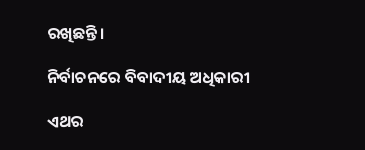ରଖିଛନ୍ତି।

ନିର୍ବାଚନରେ ବିବାଦୀୟ ଅଧିକାରୀ

ଏଥର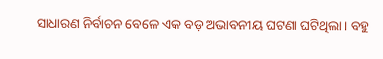ସାଧାରଣ ନିର୍ବାଚନ ବେଳେ ଏକ ବଡ଼ ଅଭାବନୀୟ ଘଟଣା ଘଟିଥିଲା। ବହୁ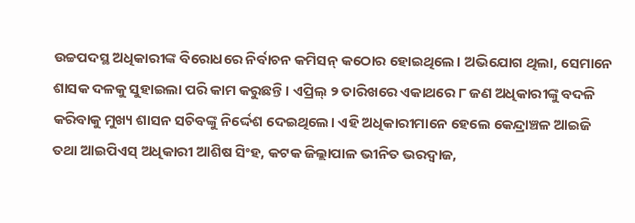ଉଚ୍ଚପଦସ୍ଥ ଅଧିକାରୀଙ୍କ ବିରୋଧରେ ନିର୍ବାଚନ କମିସନ୍ କଠୋର ହୋଇଥିଲେ। ଅଭିଯୋଗ ଥିଲା, ସେମାନେ ଶାସକ ଦଳକୁ ସୁହାଇଲା ପରି କାମ କରୁଛନ୍ତି। ଏପ୍ରିଲ୍‌ ୨ ତାରିଖରେ ଏକାଥରେ ୮ ଜଣ ଅଧିକାରୀଙ୍କୁ ବଦଳି କରିବାକୁ ମୁଖ୍ୟ ଶାସନ ସଚିବଙ୍କୁ ନି‌ର୍ଦ୍ଦେଶ ଦେଇଥିଲେ। ଏହି ଅଧିକାରୀମାନେ ହେଲେ କେନ୍ଦ୍ରାଞ୍ଚଳ ଆଇଜି ତଥା ଆଇପିଏସ୍‌ ଅଧିକାରୀ ଆଶିଷ ସିଂହ, କଟକ ଜିଲ୍ଲାପାଳ ଭୀନିତ ଭରଦ୍ବାଜ,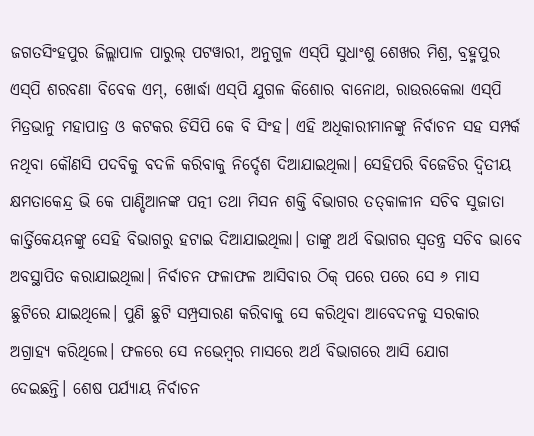ଜଗତସିଂହପୁର ଜିଲ୍ଲାପାଳ ପାରୁଲ୍‌ ପଟୱାରୀ, ଅନୁଗୁଳ ଏସ୍‌ପି ସୁଧାଂଶୁ ଶେଖର ମିଶ୍ର, ବ୍ରହ୍ମପୁର ଏସ୍‌ପି ଶରବଣା ବିବେକ ଏମ୍‌, ଖୋର୍ଦ୍ଧା ଏସ୍‌ପି ଯୁଗଳ କିଶୋର ବାନୋଥ, ରାଉରକେଲା ଏସ୍‌ପି ମିତ୍ରଭାନୁ ମହାପାତ୍ର ଓ କଟକର ଡିସିପି କେ ବି ସିଂହ। ଏହି ଅଧିକାରୀମାନଙ୍କୁ ନିର୍ବାଚନ ସହ ସମ୍ପର୍କ ନଥିବା କୌଣସି ପଦବିକୁ ବଦଳି କରିବାକୁ ନିର୍ଦ୍ଦେଶ ଦିଆଯାଇଥିଲା। ସେହିପରି ବିଜେଡିର ଦ୍ବିତୀୟ କ୍ଷମତାକେନ୍ଦ୍ର ଭି କେ ପାଣ୍ଡିଆନଙ୍କ ପତ୍ନୀ ତଥା ମିସନ ଶକ୍ତି ବିଭାଗର ତତ୍‌କାଳୀନ ସଚିବ ସୁଜାତା କାର୍ତ୍ତିକେୟନଙ୍କୁ ସେହି ବିଭାଗରୁ ହଟାଇ ଦିଆଯାଇଥିଲା। ତାଙ୍କୁ ଅର୍ଥ ବିଭାଗର ସ୍ବତନ୍ତ୍ର ସଚିବ ଭାବେ ଅବସ୍ଥାପିତ କରାଯାଇଥିଲା। ନିର୍ବାଚନ ଫଳାଫଳ ଆସିବାର ଠିକ୍ ପରେ ପରେ ସେ ୬ ମାସ ଛୁଟିରେ ଯାଇଥିଲେ। ପୁଣି ଛୁଟି ସମ୍ପ୍ରସାରଣ କରିବାକୁ ସେ କରିଥିବା ଆବେଦନକୁ ସରକାର ଅଗ୍ରାହ୍ୟ କରିଥିଲେ। ଫଳରେ ସେ ନଭେମ୍ବର ମାସରେ ଅର୍ଥ ବିଭାଗରେ ଆସି ଯୋଗ ଦେଇଛନ୍ତି। ‌ଶେଷ ପର୍ଯ୍ୟାୟ ନିର୍ବାଚନ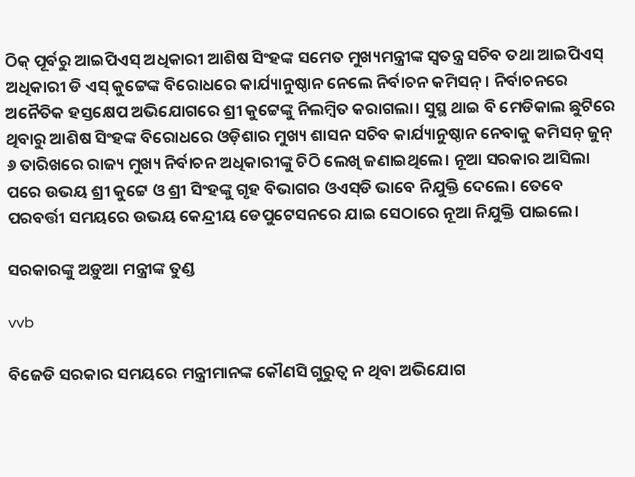ଠିକ୍ ପୂର୍ବରୁ ଆଇପିଏସ୍‌ ଅଧିକାରୀ ଆଶିଷ ସିଂହଙ୍କ ସମେତ ମୁଖ୍ୟମନ୍ତ୍ରୀଙ୍କ ସ୍ବତନ୍ତ୍ର ସଚିବ ତଥା ଆଇପିଏସ୍ ଅଧିକାରୀ ଡି ଏସ୍‌ କୁଟ୍ଟେଙ୍କ ବିରୋଧରେ କାର୍ଯ୍ୟାନୁଷ୍ଠାନ ନେଲେ ନିର୍ବାଚନ କମିସନ୍‌। ନିର୍ବାଚନରେ ଅନୈତିକ ହସ୍ତକ୍ଷେପ ଅଭିଯୋଗରେ ଶ୍ରୀ କୁଟ୍ଟେଙ୍କୁ ନିଲମ୍ବିତ କରାଗଲା। ସୁସ୍ଥ ଥାଇ ବି ମେଡିକାଲ ଛୁଟିରେ ଥିବାରୁ ଆଶିଷ ସିଂହଙ୍କ ବିରୋଧରେ ଓଡ଼ିଶାର ମୁଖ୍ୟ ଶାସନ ସଚିବ କାର୍ଯ୍ୟାନୁଷ୍ଠାନ ‌ନେବାକୁ କମିସନ୍ ଜୁନ୍ ୬ ତାରିଖରେ ରାଜ୍ୟ ମୁଖ୍ୟ ନିର୍ବାଚନ ଅଧିକାରୀଙ୍କୁ ଚିଠି ଲେଖି ଜଣାଇଥିଲେ। ନୂଆ ସରକାର ଆସିଲା ପରେ ଉଭୟ ଶ୍ରୀ କୁଟ୍ଟେ ଓ ଶ୍ରୀ ସିଂହଙ୍କୁ ଗୃହ ବିଭାଗର ଓଏସ୍‌ଡି ଭାବେ ନିଯୁକ୍ତି ଦେଲେ। ତେବେ ପରବର୍ତ୍ତୀ ସମୟରେ ଉଭୟ କେନ୍ଦ୍ରୀୟ ଡେପୁଟେସନରେ ଯାଇ ସେଠାରେ ନୂଆ ନିଯୁକ୍ତି ପାଇଲେ।

ସରକାରଙ୍କୁ ଅଡ଼ୁଆ ମନ୍ତ୍ରୀଙ୍କ ତୁଣ୍ଡ

vvb

ବିଜେଡି ସରକାର ସମୟରେ ମନ୍ତ୍ରୀମାନଙ୍କ କୌଣସି ଗୁରୁତ୍ୱ ନ ଥିବା ଅଭିଯୋଗ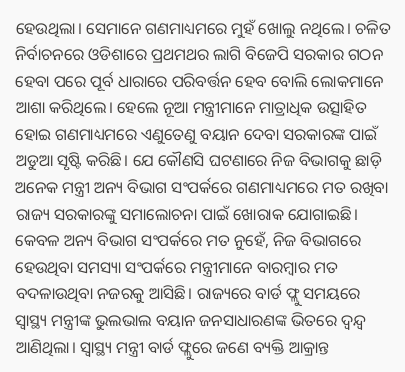ହେଉଥିଲା। ସେମାନେ ଗଣମାଧ୍ୟମରେ ମୁହଁ ଖୋଲୁ ନଥିଲେ। ଚଳିତ ନିର୍ବାଚନରେ ଓଡିଶାରେ ପ୍ରଥମଥର ଲାଗି ବିଜେପି ସରକାର ଗଠନ ହେବା ପରେ ପୂର୍ବ ଧାରାରେ ପରିବର୍ତ୍ତନ ହେବ ବୋଲି ଲୋକମାନେ ଆଶା କରିଥିଲେ। ହେଲେ ନୂଆ ମନ୍ତ୍ରୀମାନେ ମାତ୍ରାଧିକ ଉତ୍ସାହିତ ହୋଇ ଗଣମାଧ୍ୟମରେ ଏଣୁତେଣୁ ବୟାନ ଦେବା ସରକାରଙ୍କ ପାଇଁ ଅଡୁଆ ସୃଷ୍ଟି କରିଛି। ଯେ କୌଣସି ଘଟଣାରେ ନିଜ ବିଭାଗକୁ ଛାଡ଼ି ଅନେକ ମନ୍ତ୍ରୀ ଅନ୍ୟ ବିଭାଗ ସଂପର୍କରେ ଗଣମାଧ୍ୟମରେ ମତ ରଖିବା ରାଜ୍ୟ ସରକାରଙ୍କୁ ସମାଲୋଚନା ପାଇଁ ଖୋରାକ ଯୋଗାଇଛି। କେବଳ ଅନ୍ୟ ବିଭାଗ ସଂପର୍କରେ ମତ ନୁହେଁ, ନିଜ ବିଭାଗରେ ହେଉଥିବା ସମସ୍ୟା ସଂପର୍କରେ ମନ୍ତ୍ରୀମାନେ ବାରମ୍ବାର ମତ ବଦଳାଉଥିବା ନଜରକୁ ଆସିଛି। ରାଜ୍ୟରେ ବାର୍ଡ ଫ୍ଲୁ ସମୟରେ ସ୍ୱାସ୍ଥ୍ୟ ମନ୍ତ୍ରୀଙ୍କ ଭୁଲଭାଲ ବୟାନ ଜନସାଧାରଣଙ୍କ ଭିତରେ ଦ୍ୱନ୍ଦ୍ୱ ଆଣିଥିଲା। ସ୍ୱାସ୍ଥ୍ୟ ମନ୍ତ୍ରୀ ବାର୍ଡ ଫ୍ଲୁରେ ଜଣେ ବ୍ୟକ୍ତି ଆକ୍ରାନ୍ତ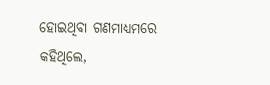ହୋଇଥିବା ଗଣମାଧ୍ୟମରେ କହିଥିଲେ,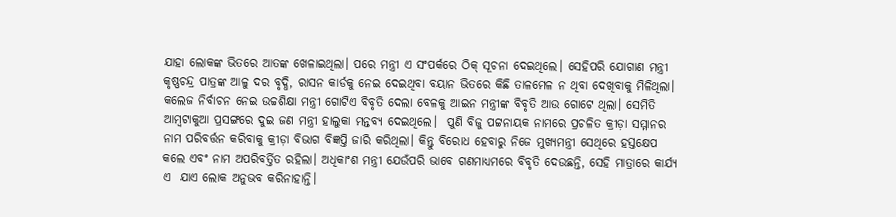ଯାହା ଲୋକଙ୍କ ଭିତରେ ଆତଙ୍କ ଖେଳାଇଥିଲା। ପରେ ମନ୍ତ୍ରୀ ଏ ସଂପର୍କରେ ଠିକ୍ ସୂଚନା ଦେଇଥିଲେ। ସେହିପରି ଯୋଗାଣ ମନ୍ତ୍ରୀ କୃଷ୍ଣଚନ୍ଦ୍ର ପାତ୍ରଙ୍କ ଆଳୁ ଦର ବୃଦ୍ଧି, ରାସନ କାର୍ଡକୁ ନେଇ ଦେଇଥିବା ବୟାନ ଭିତରେ କିଛି ତାଳମେଳ ନ ଥିବା ଦେଖିବାକୁ ମିଳିଥିଲା। କଲେଜ ନିର୍ବାଚନ ନେଇ ଉଚ୍ଚଶିକ୍ଷା ମନ୍ତ୍ରୀ ଗୋଟିଏ ବିବୃତି ଦେଲା ବେଳକୁ ଆଇନ ମନ୍ତ୍ରୀଙ୍କ ବିବୃତି ଆଉ ଗୋଟେ ଥିଲା। ସେମିତି ଆମ୍ବଟାକୁଆ ପ୍ରସଙ୍ଗରେ ଦୁଇ ଜଣ ମନ୍ତ୍ରୀ ହାଲୁକା ମନ୍ତବ୍ୟ ଦେଇଥିଲେ।  ପୁଣି ବିଜୁ ପଟ୍ଟନାୟକ ନାମରେ ପ୍ରଚଳିତ କ୍ରୀଡ଼ା ସମ୍ମାନର ନାମ ପରିବର୍ତ୍ତନ କରିବାକୁ କ୍ରୀଡ଼ା ବିଭାଗ ବିଜ୍ଞପ୍ତି ଜାରି କରିଥିଲା। କିନ୍ତୁ ବିରୋଧ ହେବାରୁ ନିଜେ ମୁଖ୍ୟମନ୍ତ୍ରୀ ସେଥିରେ ହସ୍ତକ୍ଷେପ କଲେ ଏବଂ ନାମ ଅପରିବର୍ତ୍ତିତ ରହିଲା। ଅଧିକାଂଶ ମନ୍ତ୍ରୀ ଯେଉଁପରି ଭାବେ ଗଣମାଧ୍ୟମରେ ବିବୃତି ଦେଉଛନ୍ତି, ସେହି ମାତ୍ରାରେ କାର୍ଯ୍ୟ ଏ  ଯାଏ ଲୋକ ଅନୁଭବ କରିନାହାନ୍ତି।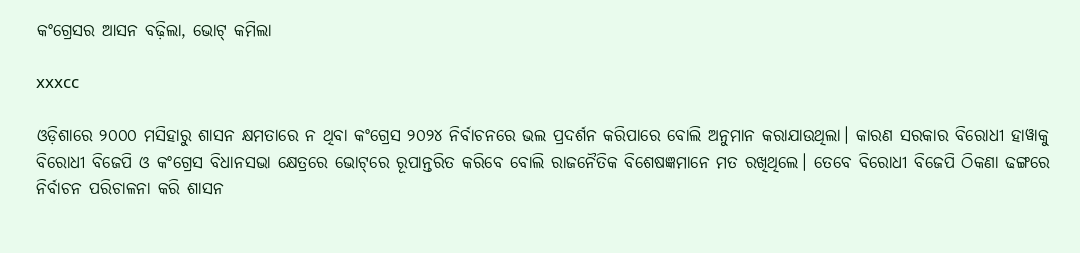କଂଗ୍ରେସର ଆସନ ବଢ଼ିଲା, ଭୋଟ୍‌ କମିଲା

xxxcc

ଓଡ଼ିଶାରେ ୨୦୦୦ ମସିହାରୁ ଶାସନ କ୍ଷମତାରେ ନ ଥିବା କଂଗ୍ରେସ ୨୦୨୪ ନିର୍ବାଚ‌ନରେ ଭଲ ପ୍ରଦର୍ଶନ କରିପାରେ ବୋଲି ଅନୁମାନ କରାଯାଉଥିଲା। କାରଣ ସରକାର ବିରୋଧୀ ହାୱାକୁ ବିରୋଧୀ ବିଜେପି ଓ କଂଗ୍ରେସ ବିଧାନସଭା କ୍ଷେତ୍ରରେ ଭୋଟ୍‌ରେ ରୂପାନ୍ତରିତ କରିବେ ବୋଲି ରାଜନୈତିକ ବିଶେଷଜ୍ଞମାନେ ମତ ରଖିଥିଲେ। ତେବେ ବିରୋଧୀ ବ‌ିଜେପି ଠିକଣା ଢଙ୍ଗରେ ନିର୍ବାଚନ ପରିଚାଳନା କରି ଶାସନ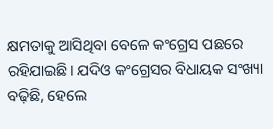କ୍ଷମତାକୁ ଆସିଥିବା ବେଳେ କଂଗ୍ରେସ ପଛରେ ରହିଯାଇଛି। ଯଦିଓ କଂଗ୍ରେସର ବିଧାୟକ ସଂଖ୍ୟା ବଢ଼ିଛି, ହେଲେ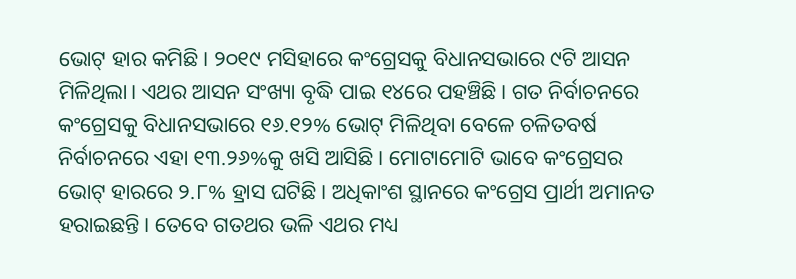ଭୋଟ୍‌ ହାର କମିଛି। ୨୦୧୯ ମସିହାରେ କଂଗ୍ରେସକୁ ବିଧାନସଭାରେ ୯ଟି ଆସନ ମିଳିଥିଲା। ଏଥର ଆସନ ସଂଖ୍ୟା ବୃଦ୍ଧି ପାଇ ୧୪ରେ ପହଞ୍ଚିଛି। ଗତ ନିର୍ବାଚନରେ କଂଗ୍ରେସକୁ ବିଧାନସଭ‌ାରେ ୧୬.୧୨% ଭୋଟ୍‌ ମିଳିଥିବା ବେଳେ ଚଳିତବର୍ଷ ନିର୍ବାଚନରେ ଏହା ୧୩.୨୬%କୁ ଖସି ଆସିଛି। ମୋଟାମୋଟି ଭାବେ କଂଗ୍ରେସର ଭୋଟ୍‌ ହାରରେ ୨.୮% ହ୍ରାସ ଘଟିଛି। ଅଧିକାଂଶ ସ୍ଥାନରେ କଂଗ୍ରେସ ପ୍ରାର୍ଥୀ ଅମାନତ ହରାଇଛନ୍ତି। ତେବେ ଗତଥର ଭଳି ଏଥର ମଧ୍ୟ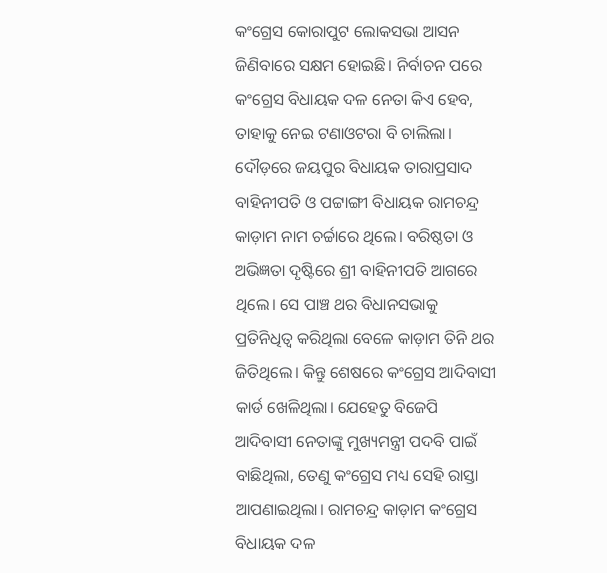କଂଗ୍ରେସ କୋରାପୁଟ ‌ଲୋକସଭା ଆସନ ଜିଣିବାରେ ସକ୍ଷମ ହୋଇଛି। ନିର୍ବାଚନ ପରେ କଂଗ୍ରେସ ବିଧାୟକ ଦଳ ନେତା କିଏ ହେବ, ତାହାକୁ ନେଇ ଟଣାଓଟରା ବି ଚାଲିଲା। ଦୌଡ଼ରେ ଜୟପୁର ବିଧାୟକ ତାରାପ୍ରସାଦ ବାହିନୀପତି ଓ ପଟ୍ଟାଙ୍ଗୀ ବିଧାୟକ ରାମଚନ୍ଦ୍ର କାଡ଼ାମ ନାମ ଚର୍ଚ୍ଚାରେ ଥିଲେ। ବରି‌ଷ୍ଠତା ଓ ଅଭିଜ୍ଞତା ଦୃଷ୍ଟିରେ ଶ୍ରୀ ବାହିନୀପତି ଆଗରେ ଥିଲେ। ସେ ପାଞ୍ଚ ଥର ବିଧାନସଭାକୁ ପ୍ରତିନିଧିତ୍ବ କରିଥିଲା ବେଳେ କାଡ଼ାମ ତିନି ଥର ଜିତିଥିଲେ। କିନ୍ତୁ ଶେଷରେ କଂଗ୍ରେସ ଆଦିବାସୀ କାର୍ଡ ଖେଳିଥିଲା। ଯେହେତୁ ବିଜେପି ଆଦିବାସୀ ନେତାଙ୍କୁ ମୁଖ୍ୟମନ୍ତ୍ରୀ ପଦବି ପାଇଁ ବାଛିଥିଲା, ତେଣୁ କଂଗ୍ରେସ ମଧ୍ୟ ସେହି ରାସ୍ତା ଆପଣାଇଥିଲା। ରାମଚନ୍ଦ୍ର କାଡ଼ାମ କଂଗ୍ରେସ ବିଧାୟକ ଦଳ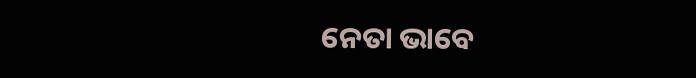ନେତା ଭାବେ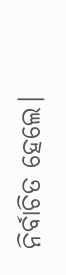ନିର୍ବାଚିତ ହେଲେ।